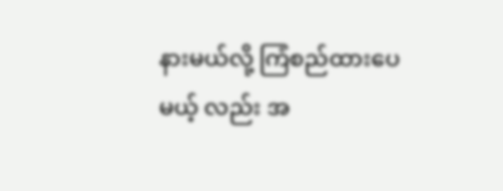နားမယ်လို့ ကြံစည်ထားပေမယ့် လည်း အ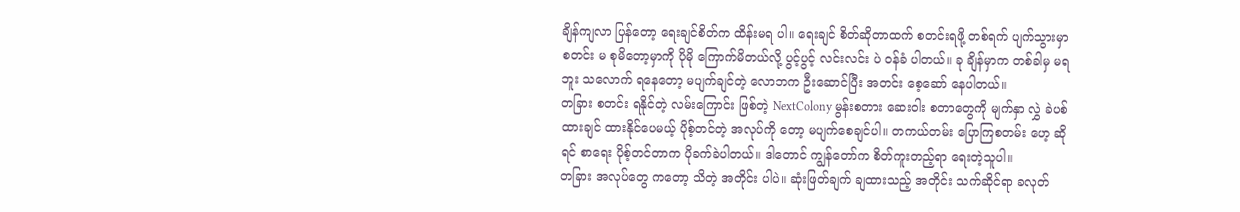ချိန်ကျလာ ပြန်တော့ ရေးချင်စိတ်က ထိန်းမရ ပါ။ ရေးချင် စိတ်ဆိုတာထက် စတင်းရဖို့ တစ်ရက် ပျက်သွားမှာ စတင်း မ စုမိတော့မှာကို ပိုမို ကြောက်မိတယ်လို့ ပွင့်ပွင့် လင်းလင်း ပဲ ဝန်ခံ ပါတယ်။ ခု ချိန်မှာက တစ်ခါမှ မရဘူး သလောက် ရနေတော့ မပျက်ချင်တဲ့ လောဘက ဦးဆောင်ပြီး အတင်း စေ့ဆော် နေပါတယ်။
တခြား စတင်း ရနိုင်တဲ့ လမ်းကြောင်း ဖြစ်တဲ့ NextColony မွန်းစတား ဆေးဝါး စတာတွေကို မျက်နှာ လွှဲ ခဲပစ် ထားချင် ထားနိုင်ပေမယ့် ပိုစ့်တင်တဲ့ အလုပ်ကို တော့ မပျက်စေချင်ပါ။ တကယ်တမ်း ပြောကြစတမ်း ဟေ့ ဆိုရင် စာရေး ပိုစ့်တင်တာက ပိုခက်ခဲပါတယ်။ ဒါတောင် ကျွန်တော်က စိတ်ကူးတည့်ရာ ရေးတဲ့သူပါ။
တခြား အလုပ်တွေ ကတော့ သိတဲ့ အတိုင်း ပါပဲ။ ဆုံးဖြတ်ချက် ချထားသည့် အတိုင်း သက်ဆိုင်ရာ ခလုတ်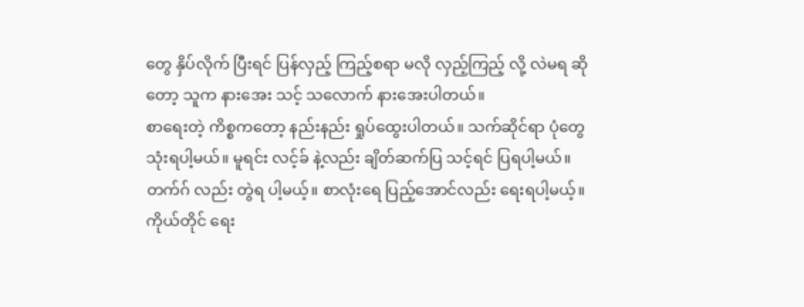တွေ နှိပ်လိုက် ပြီးရင် ပြန်လှည့် ကြည့်စရာ မလို လှည့်ကြည့် လို့ လဲမရ ဆိုတော့ သူက နားအေး သင့် သလောက် နားအေးပါတယ်။
စာရေးတဲ့ ကိစ္စကတော့ နည်းနည်း ရှုပ်ထွေးပါတယ်။ သက်ဆိုင်ရာ ပုံတွေ သုံးရပါ့မယ်။ မူရင်း လင့်ခ် နဲ့လည်း ချိတ်ဆက်ပြ သင့်ရင် ပြရပါ့မယ်။ တက်ဂ် လည်း တွဲရ ပါ့မယ့်။ စာလုံးရေ ပြည့်အောင်လည်း ရေးရပါ့မယ့်။ ကိုယ်တိုင် ရေး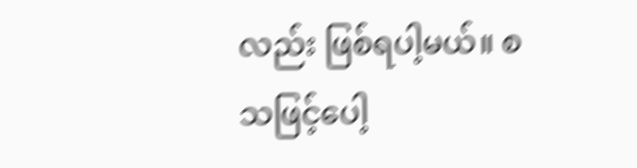လည်း ဖြစ်ရပါ့မယ်။ စသဖြင့်ပေါ့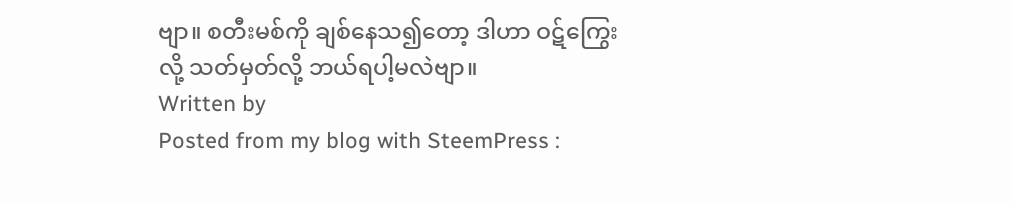ဗျာ။ စတီးမစ်ကို ချစ်နေသ၍တော့ ဒါဟာ ဝဋ်ကြွေးလို့ သတ်မှတ်လို့ ဘယ်ရပါ့မလဲဗျာ။
Written by
Posted from my blog with SteemPress :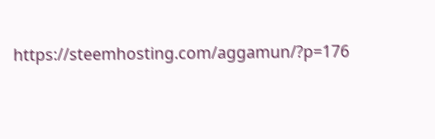https://steemhosting.com/aggamun/?p=176